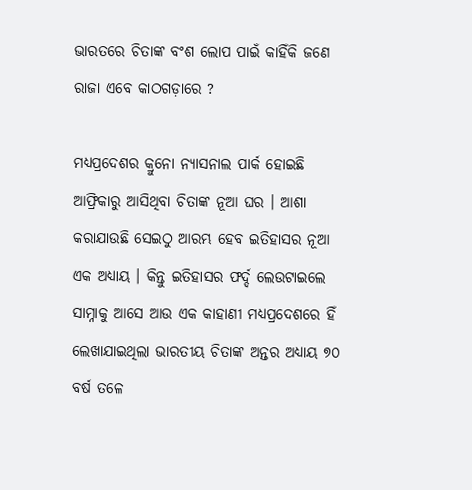ଭାରତରେ ଚିତାଙ୍କ ବଂଶ ଲୋପ ପାଇଁ କାହିଁକି ଜଣେ ରାଜା ଏବେ କାଠଗଡ଼ାରେ ?

ମଧ୍ୟପ୍ରଦେଶର କ୍ରୁନୋ ନ୍ୟାସନାଲ ପାର୍କ ହୋଇଛି ଆଫ୍ରିକାରୁ ଆସିଥିବା ଚିତାଙ୍କ ନୂଆ ଘର । ଆଶା କରାଯାଉଛି ସେଇଠୁ ଆରମ୍ଭ ହେବ ଇତିହାସର ନୂଆ ଏକ ଅଧ୍ୟାୟ । କିନ୍ତୁ ଇତିହାସର ଫର୍ଦ୍ଦ ଲେଉଟାଇଲେ ସାମ୍ନାକୁ ଆସେ ଆଉ ଏକ କାହାଣୀ ମଧ୍ୟପ୍ରଦେଶରେ ହିଁ ଲେଖାଯାଇଥିଲା ଭାରତୀୟ ଚିତାଙ୍କ ଅନ୍ତର ଅଧ୍ୟାୟ ୭୦ ବର୍ଷ ତଳେ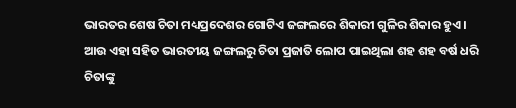ଭାରତର ଶେଷ ଚିତା ମଧ୍ୟପ୍ରଦେଶର ଗୋଟିଏ ଜଙ୍ଗଲରେ ଶିକାରୀ ଗୁଳିର ଶିକାର ହୁଏ । ଆଉ ଏହା ସହିତ ଭାରତୀୟ ଜଙ୍ଗଲରୁ ଚିତା ପ୍ରଜାତି ଲୋପ ପାଇଥିଲା ଶହ ଶହ ବର୍ଷ ଧରି ଚିତାଙ୍କୁ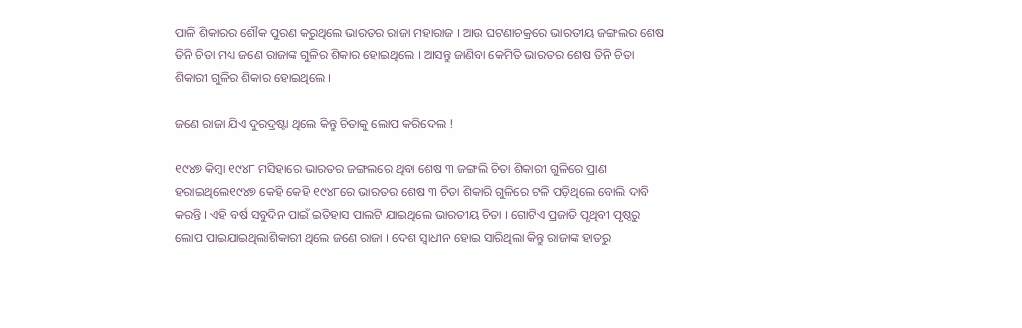ପାଳି ଶିକାରର ଶୌକ ପୁରଣ କରୁଥିଲେ ଭାରତର ରାଜା ମହାରାଜ । ଆଉ ଘଟଣାଚକ୍ରରେ ଭାରତୀୟ ଜଙ୍ଗଲର ଶେଷ ତିନି ଚିତା ମଧ୍ୟ ଜଣେ ରାଜାଙ୍କ ଗୁଳିର ଶିକାର ହୋଇଥିଲେ । ଆସନ୍ତୁ ଜାଣିବା କେମିତି ଭାରତର ଶେଷ ତିନି ଚିତା ଶିକାରୀ ଗୁଳିର ଶିକାର ହୋଇଥିଲେ ।

ଜଣେ ରାଜା ଯିଏ ଦୁରଦ୍ରଷ୍ଟା ଥିଲେ କିନ୍ତୁ ଚିତାକୁ ଲୋପ କରିଦେଲ !

୧୯୪୭ କିମ୍ବା ୧୯୪୮ ମସିହାରେ ଭାରତର ଜଙ୍ଗଲରେ ଥିବା ଶେଷ ୩ ଜଙ୍ଗଲି ଚିତା ଶିକାରୀ ଗୁଳିରେ ପ୍ରାଣ ହରାଇଥିଲେ୧୯୪୭ କେହି କେହି ୧୯୪୮ରେ ଭାରତର ଶେଷ ୩ ଚିତା ଶିକାରି ଗୁଳିରେ ଟଳି ପଡ଼ିଥିଲେ ବୋଲି ଦାବି କରନ୍ତି । ଏହି ବର୍ଷ ସବୁଦିନ ପାଇଁ ଇତିହାସ ପାଲଟି ଯାଇଥିଲେ ଭାରତୀୟ ଚିତା । ଗୋଟିଏ ପ୍ରଜାତି ପୃଥିବୀ ପୃଷ୍ଠରୁ ଲୋପ ପାଇଯାଇଥିଲାଶିକାରୀ ଥିଲେ ଜଣେ ରାଜା । ଦେଶ ସ୍ୱାଧୀନ ହୋଇ ସାରିଥିଲା କିନ୍ତୁ ରାଜାଙ୍କ ହାତରୁ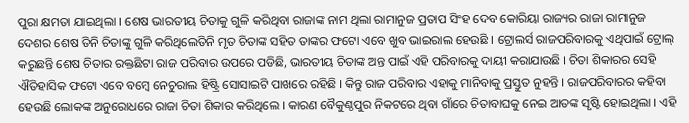ପୁରା କ୍ଷମତା ଯାଇଥିଲା । ଶେଷ ଭାରତୀୟ ଚିତାକୁ ଗୁଳି କରିଥିବା ରାଜାଙ୍କ ନାମ ଥିଲା ରାମାନୁଜ ପ୍ରତାପ ସିଂହ ଦେବ କୋରିୟା ରାଜ୍ୟର ରାଜା ରାମାନୁଜ ଦେଶର ଶେଷ ତିନି ଚିତାଙ୍କୁ ଗୁଳି କରିଥିଲେତିନି ମୃତ ଚିତାଙ୍କ ସହିତ ତାଙ୍କର ଫଟୋ ଏବେ ଖୁବ ଭାଇରାଲ ହେଉଛି । ଟ୍ରୋଲର୍ସ ରାଜପରିବାରକୁ ଏଥିପାଇଁ ଟ୍ରୋଲ୍ କରୁଛନ୍ତି ଶେଷ ଚିତାର ରକ୍ତଛିଟା ରାଜ ପରିବାର ଉପରେ ପଡିଛି, ଭାରତୀୟ ଚିତାଙ୍କ ଅନ୍ତ ପାଇଁ ଏହି ପରିବାରକୁ ଦାୟୀ କରାଯାଉଛି । ଚିତା ଶିକାରର ସେହି ଐତିହାସିକ ଫଟୋ ଏବେ ବମ୍ବେ ନେଚୁରାଲ ହିଷ୍ଟ୍ରି ସୋସାଇଟି ପାଖରେ ରହିଛି । କିନ୍ତୁ ରାଜ ପରିବାର ଏହାକୁ ମାନିବାକୁ ପ୍ରସ୍ତୁତ ନୁହନ୍ତି । ରାଜପରିବାରର କହିବା ହେଉଛି ଲୋକଙ୍କ ଅନୁରୋଧରେ ରାଜା ଚିତା ଶିକାର କରିଥିଲେ । କାରଣ ବୈକୁଣ୍ଠପୁର ନିକଟରେ ଥିବା ଗାଁରେ ଚିତାବାଘକୁ ନେଇ ଆତଙ୍କ ସୃଷ୍ଟି ହୋଇଥିଲା । ଏହି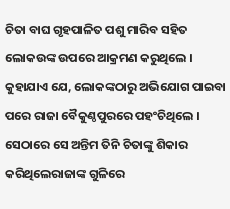ଚିତା ବାଘ ଗୃହପାଳିତ ପଶୁ ମାରିବ ସହିତ ଲୋକଉଙ୍କ ଉପରେ ଆକ୍ରମଣ କରୁଥିଲେ । କୁହାଯାଏ ଯେ, ଲୋକଙ୍କଠାରୁ ଅଭିଯୋଗ ପାଇବା ପରେ ରାଜା ବୈକୁଣ୍ଠପୁରରେ ପହଂଚିଥିଲେ । ସେଠାରେ ସେ ଅନ୍ତିମ ତିନି ଚିତାଙ୍କୁ ଶିକାର କରିଥିଲେରାଜାଙ୍କ ଗୁଳିରେ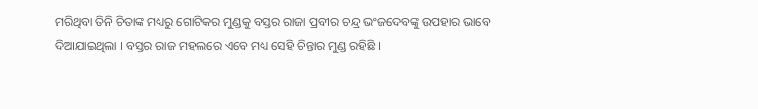ମରିଥିବା ତିନି ଚିତାଙ୍କ ମଧ୍ୟରୁ ଗୋଟିକର ମୁଣ୍ଡକୁ ବସ୍ତର ରାଜା ପ୍ରବୀର ଚନ୍ଦ୍ର ଭଂଜଦେବଙ୍କୁ ଉପହାର ଭାବେ ଦିଆଯାଇଥିଲା । ବସ୍ତର ରାଜ ମହଲରେ ଏବେ ମଧ୍ୟ ସେହି ଚିନ୍ତାର ମୁଣ୍ଡ ରହିଛି ।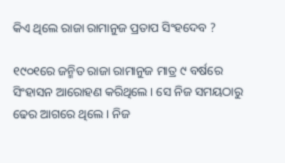କିଏ ଥିଲେ ରାଜା ରାମାନୁଜ ପ୍ରତାପ ସିଂହଦେବ ?

୧୯୦୧ରେ ଜନ୍ମିତ ରାଜା ରାମାନୁଜ ମାତ୍ର ୯ ବର୍ଷରେ ସିଂହାସନ ଆରୋହଣ କରିଥିଲେ । ସେ ନିଜ ସମୟଠାରୁ ଢେର ଆଗରେ ଥିଲେ । ନିଜ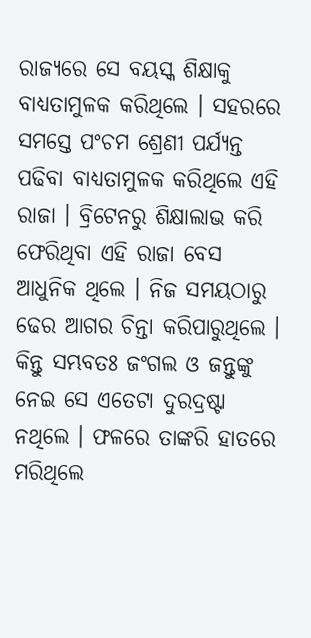ରାଜ୍ୟରେ ସେ ବୟସ୍କ ଶିକ୍ଷାକୁ ବାଧ୍ୟତାମୁଳକ କରିଥିଲେ । ସହରରେ ସମସ୍ତେ ପଂଚମ ଶ୍ରେଣୀ ପର୍ଯ୍ୟନ୍ତ ପଢିବା ବାଧ୍ୟତାମୁଳକ କରିଥିଲେ ଏହି ରାଜା । ବ୍ରିଟେନରୁ ଶିକ୍ଷାଲାଭ କରି ଫେରିଥିବା ଏହି ରାଜା ବେସ ଆଧୁନିକ ଥିଲେ । ନିଜ ସମୟଠାରୁ ଢେର ଆଗର ଚିନ୍ତା କରିପାରୁଥିଲେ । କିନ୍ତୁ ସମ୍ଭବତଃ ଜଂଗଲ ଓ ଜନ୍ତୁଙ୍କୁ ନେଇ ସେ ଏତେଟା ଦୁରଦ୍ରଷ୍ଟା ନଥିଲେ । ଫଳରେ ତାଙ୍କରି ହାତରେ ମରିଥିଲେ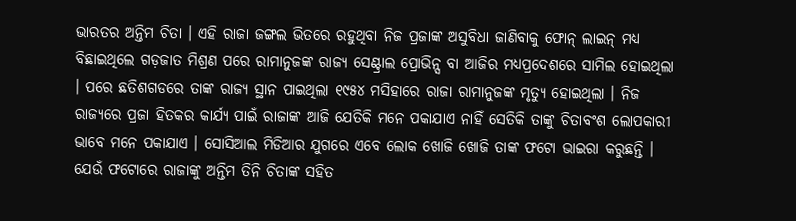ଭାରତର ଅନ୍ତିମ ଚିତା । ଏହି ରାଜା ଜଙ୍ଗଲ ଭିତରେ ରହୁଥିବା ନିଜ ପ୍ରଜାଙ୍କ ଅସୁବିଧା ଜାଣିବାକୁ ଫୋନ୍ ଲାଇନ୍ ମଧ୍ୟ ବିଛାଇଥିଲେ ଗଡ଼ଜାତ ମିଶ୍ରଣ ପରେ ରାମାନୁଜଙ୍କ ରାଜ୍ୟ ସେଣ୍ଟ୍ରାଲ ପ୍ରୋଭିନ୍ସ ବା ଆଜିର ମଧ୍ୟପ୍ରଦେଶରେ ସାମିଲ ହୋଇଥିଲା । ପରେ ଛତିଶଗଡରେ ତାଙ୍କ ରାଜ୍ୟ ସ୍ଥାନ ପାଇଥିଲା ୧୯୫୪ ମସିହାରେ ରାଜା ରାମାନୁଜଙ୍କ ମୃତ୍ୟୁ ହୋଇଥିଲା । ନିଜ ରାଜ୍ୟରେ ପ୍ରଜା ହିତକର କାର୍ଯ୍ୟ ପାଇଁ ରାଜାଙ୍କ ଆଜି ଯେତିକି ମନେ ପକାଯାଏ ନାହିଁ ସେତିକି ତାଙ୍କୁ ଚିତାବଂଶ ଲୋପକାରୀ ଭାବେ ମନେ ପକାଯାଏ । ସୋସିଆଲ ମିଡିଆର ଯୁଗରେ ଏବେ ଲୋକ ଖୋଜି ଖୋଜି ତାଙ୍କ ଫଟୋ ଭାଇରା କରୁଛନ୍ତି । ଯେଉଁ ଫଟୋରେ ରାଜାଙ୍କୁ ଅନ୍ତିମ ତିନି ଚିତାଙ୍କ ସହିତ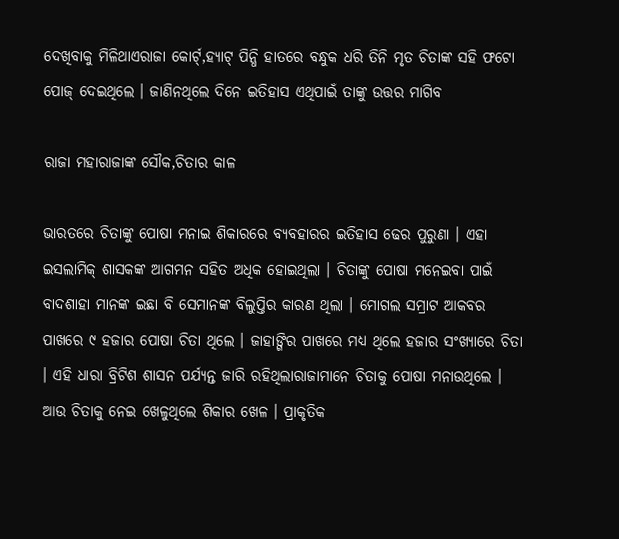ଦେଖିବାକୁ ମିଳିଥାଏରାଜା କୋର୍ଟ୍,ହ୍ୟାଟ୍ ପିନ୍ଧି ହାତରେ ବନ୍ଧୁକ ଧରି ତିନି ମୃତ ଚିତାଙ୍କ ସହି ଫଟୋ ପୋଜ୍ ଦେଇଥିଲେ । ଜାଣିନଥିଲେ ଦିନେ ଇତିହାସ ଏଥିପାଇଁ ତାଙ୍କୁ ଉତ୍ତର ମାଗିବ

ରାଜା ମହାରାଜାଙ୍କ ସୌକ,ଚିତାର କାଳ

ଭାରତରେ ଚିତାଙ୍କୁ ପୋଷା ମନାଇ ଶିକାରରେ ବ୍ୟବହାରର ଇତିହାସ ଢେର ପୁରୁଣା । ଏହା ଇସଲାମିକ୍ ଶାସକଙ୍କ ଆଗମନ ସହିତ ଅଧିକ ହୋଇଥିଲା । ଚିତାଙ୍କୁ ପୋଷା ମନେଇବା ପାଇଁ ବାଦଶାହା ମାନଙ୍କ ଇଛା ବି ସେମାନଙ୍କ ବିଲୁପ୍ତିର କାରଣ ଥିଲା । ମୋଗଲ ସମ୍ରାଟ ଆକବର ପାଖରେ ୯ ହଜାର ପୋଷା ଚିତା ଥିଲେ । ଜାହାଙ୍ଗିର ପାଖରେ ମଧ୍ୟ ଥିଲେ ହଜାର ସଂଖ୍ୟାରେ ଚିତା । ଏହି ଧାରା ବ୍ରିଟିଶ ଶାସନ ପର୍ଯ୍ୟନ୍ତ ଜାରି ରହିଥିଲାରାଜାମାନେ ଚିତାକୁ ପୋଷା ମନାଉଥିଲେ । ଆଉ ଚିତାକୁ ନେଇ ଖେଳୁଥିଲେ ଶିକାର ଖେଳ । ପ୍ରାକୃତିକ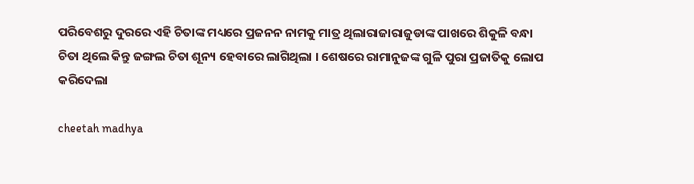ପରିବେଶରୁ ଦୁରରେ ଏହି ଚିତାଙ୍କ ମଧ୍ୟରେ ପ୍ରଜନନ ନାମକୁ ମାତ୍ର ଥିଲାରାଜାରାଜୁଡାଙ୍କ ପାଖରେ ଶିକୁଳି ବନ୍ଧା ଚିତା ଥିଲେ କିନ୍ତୁ ଜଙ୍ଗଲ ଚିତା ଶୂନ୍ୟ ହେବାରେ ଲାଗିଥିଲା । ଶେଷରେ ରାମାନୁଜଙ୍କ ଗୁଳି ପୁରା ପ୍ରଜାତିକୁ ଲୋପ କରିଦେଲା

cheetah madhya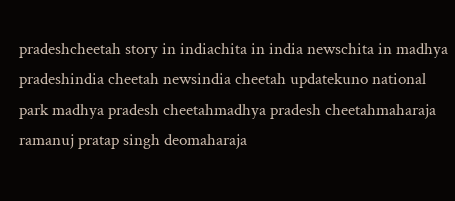pradeshcheetah story in indiachita in india newschita in madhya pradeshindia cheetah newsindia cheetah updatekuno national park madhya pradesh cheetahmadhya pradesh cheetahmaharaja ramanuj pratap singh deomaharaja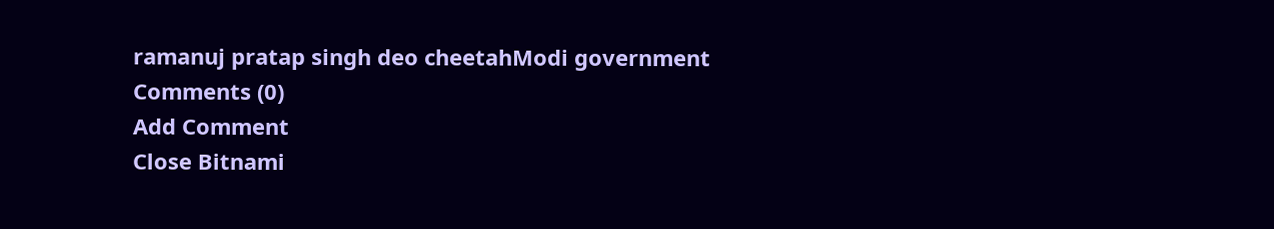ramanuj pratap singh deo cheetahModi government
Comments (0)
Add Comment
Close Bitnami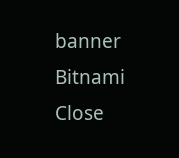banner
Bitnami
Close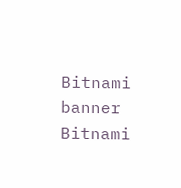Bitnami banner
Bitnami